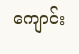ကျောင်း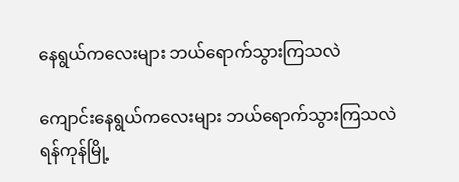နေရွယ်ကလေးများ ဘယ်ရောက်သွားကြသလဲ

ကျောင်းနေရွယ်ကလေးများ ဘယ်ရောက်သွားကြသလဲ
ရန်ကုန်မြို့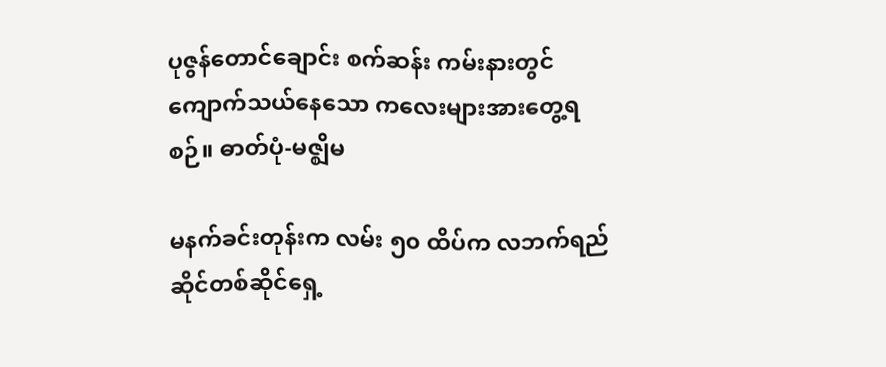ပုဇွန်တောင်ချောင်း စက်ဆန်း ကမ်းနားတွင် ကျောက်သယ်နေသော ကလေးများအားတွေ့ရစဉ်။ ဓာတ်ပုံ-မဇ္ဈိမ

မနက်ခင်းတုန်းက လမ်း ၅၀ ထိပ်က လဘက်ရည်ဆိုင်တစ်ဆိုင်ရှေ့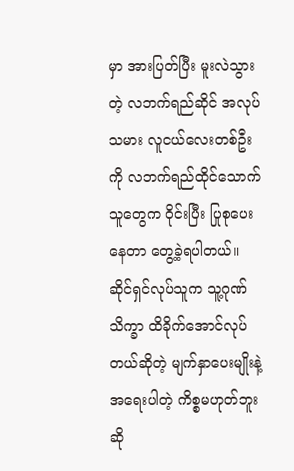မှာ အားပြတ်ပြီး မူးလဲသွားတဲ့ လဘက်ရည်ဆိုင် အလုပ်သမား လူငယ်လေးတစ်ဦးကို လဘက်ရည်ထိုင်သောက်သူတွေက ၀ိုင်းပြီး ပြုစုပေးနေတာ တွေ့ခဲ့ရပါတယ်။ ဆိုင်ရှင်လုပ်သူက သူ့ဂုဏ်သိက္ခာ ထိခိုက်အောင်လုပ်တယ်ဆိုတဲ့ မျက်နှာပေးမျိုးနဲ့ အရေးပါတဲ့ ကိစ္စမဟုတ်ဘူးဆို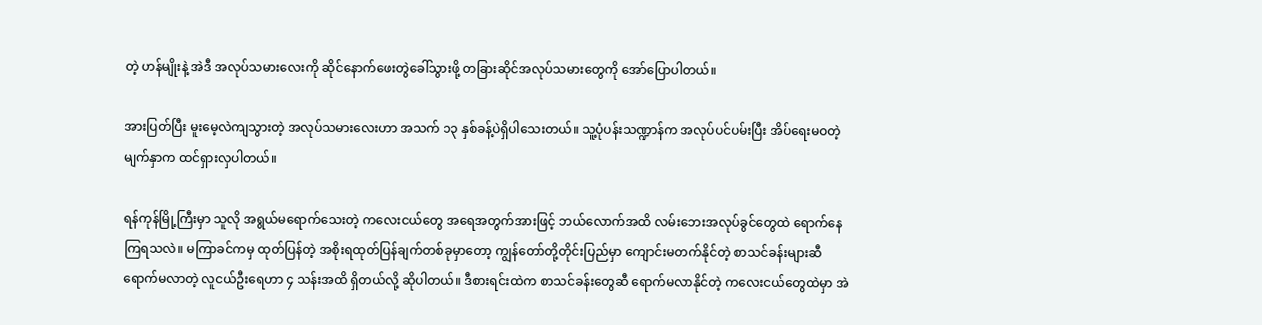တဲ့ ဟန်မျိုးနဲ့ အဲဒီ အလုပ်သမားလေးကို ဆိုင်နောက်ဖေးတွဲခေါ်သွားဖို့ တခြားဆိုင်အလုပ်သမားတွေကို အော်ပြောပါတယ်။

အားပြတ်ပြီး မူးမေ့လဲကျသွားတဲ့ အလုပ်သမားလေးဟာ အသက် ၁၃ နှစ်ခန့်ပဲရှိပါသေးတယ်။ သူ့ပုံပန်းသဏ္ဍာန်က အလုပ်ပင်ပမ်းပြီး အိပ်ရေးမဝတဲ့မျက်နှာက ထင်ရှားလှပါတယ်။

ရန်ကုန်မြို့ကြီးမှာ သူလို အရွယ်မရောက်သေးတဲ့ ကလေးငယ်တွေ အရေအတွက်အားဖြင့် ဘယ်လောက်အထိ လမ်းဘေးအလုပ်ခွင်တွေထဲ ရောက်နေကြရသလဲ။ မကြာခင်ကမှ ထုတ်ပြန်တဲ့ အစိုးရထုတ်ပြန်ချက်တစ်ခုမှာတော့ ကျွန်တော်တို့တိုင်းပြည်မှာ ကျောင်းမတက်နိုင်တဲ့ စာသင်ခန်းများဆီ ရောက်မလာတဲ့ လူငယ်ဦးရေဟာ ၄ သန်းအထိ ရှိတယ်လို့ ဆိုပါတယ်။ ဒီစားရင်းထဲက စာသင်ခန်းတွေဆီ ရောက်မလာနိုင်တဲ့ ကလေးငယ်တွေထဲမှာ အဲ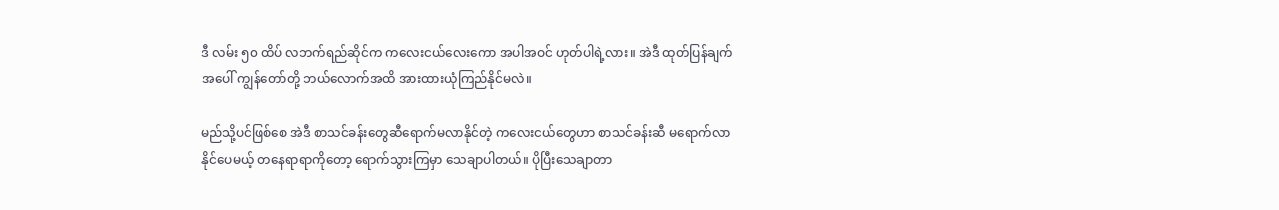ဒီ လမ်း ၅၀ ထိပ် လဘက်ရည်ဆိုင်က ကလေးငယ်လေးကော အပါအဝင် ဟုတ်ပါရဲ့လား။ အဲဒီ ထုတ်ပြန်ချက်အပေါ် ကျွန်တော်တို့ ဘယ်လောက်အထိ အားထားယုံကြည်နိုင်မလဲ။

မည်သို့ပင်ဖြစ်စေ အဲဒီ စာသင်ခန်းတွေဆီရောက်မလာနိုင်တဲ့ ကလေးငယ်တွေဟာ စာသင်ခန်းဆီ မရောက်လာနိုင်ပေမယ့် တနေရာရာကိုတော့ ရောက်သွားကြမှာ သေချာပါတယ်။ ပိုပြီးသေချာတာ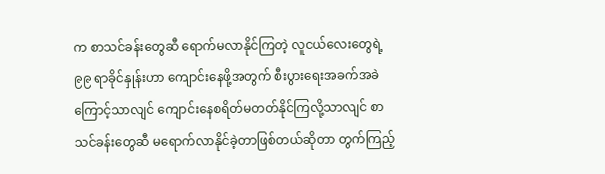က စာသင်ခန်းတွေဆီ ရောက်မလာနိုင်ကြတဲ့ လူငယ်လေးတွေရဲ့ ၉၉ ရာခိုင်နှုန်းဟာ ကျောင်းနေဖို့အတွက် စီးပွားရေးအခက်အခဲကြောင့်သာလျင် ကျောင်းနေစရိတ်မတတ်နိုင်ကြလို့သာလျင် စာသင်ခန်းတွေဆီ မရောက်လာနိုင်ခဲ့တာဖြစ်တယ်ဆိုတာ တွက်ကြည့်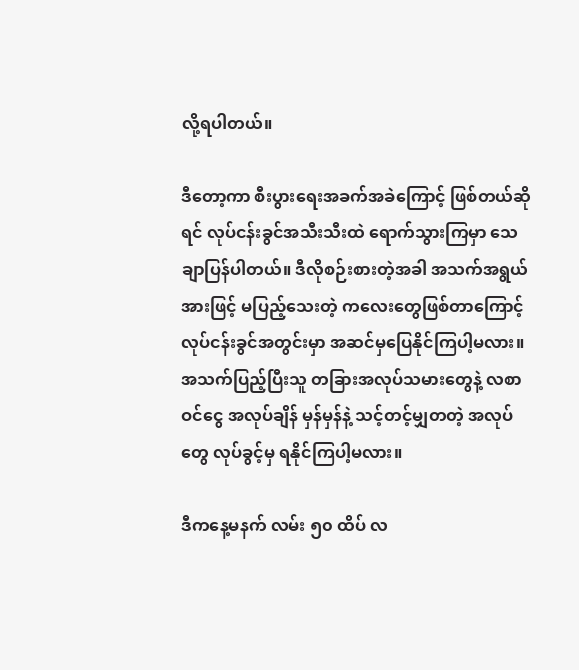လို့ရပါတယ်။

ဒီတော့ကာ စီးပွားရေးအခက်အခဲကြောင့် ဖြစ်တယ်ဆိုရင် လုပ်ငန်းခွင်အသီးသီးထဲ ရောက်သွားကြမှာ သေချာပြန်ပါတယ်။ ဒီလိုစဉ်းစားတဲ့အခါ အသက်အရွယ်အားဖြင့် မပြည့်သေးတဲ့ ကလေးတွေဖြစ်တာကြောင့် လုပ်ငန်းခွင်အတွင်းမှာ အဆင်မှပြေနိုင်ကြပါ့မလား။ အသက်ပြည့်ပြီးသူ တခြားအလုပ်သမားတွေနဲ့ လစာဝင်ငွေ အလုပ်ချိန် မှန်မှန်နဲ့ သင့်တင့်မျှတတဲ့ အလုပ်တွေ လုပ်ခွင့်မှ ရနိုင်ကြပါ့မလား။

ဒီကနေ့မနက် လမ်း ၅၀ ထိပ် လ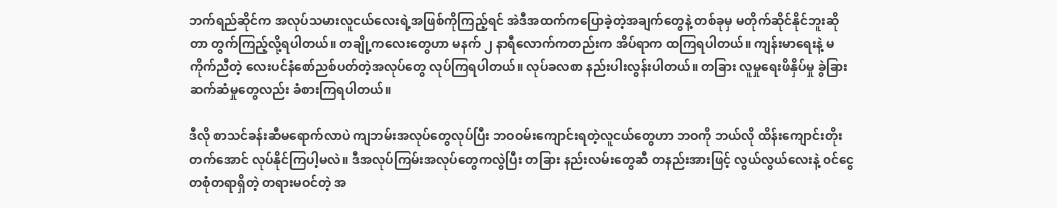ဘက်ရည်ဆိုင်က အလုပ်သမားလူငယ်လေးရဲ့အဖြစ်ကိုကြည့်ရင် အဲဒီအထက်ကပြောခဲ့တဲ့အချက်တွေနဲ့ တစ်ခုမှ မတိုက်ဆိုင်နိုင်ဘူးဆိုတာ တွက်ကြည့်လို့ရပါတယ်။ တချို့ကလေးတွေဟာ မနက် ၂ နာရီလောက်ကတည်းက အိပ်ရာက ထကြရပါတယ်။ ကျန်းမာရေးနဲ့ မကိုက်ညီတဲ့ လေးပင်နံစော်ညစ်ပတ်တဲ့အလုပ်တွေ လုပ်ကြရပါတယ်။ လုပ်ခလစာ နည်းပါးလွန်းပါတယ်။ တခြား လူမှုရေးဖိနှိပ်မှု ခွဲခြားဆက်ဆံမှုတွေလည်း ခံစားကြရပါတယ်။

ဒီလို စာသင်ခန်းဆီမရောက်လာပဲ ကျဘမ်းအလုပ်တွေလုပ်ပြီး ဘဝဝမ်းကျောင်းရတဲ့လူငယ်တွေဟာ ဘဝကို ဘယ်လို ထိန်းကျောင်းတိုးတက်အောင် လုပ်နိုင်ကြပါ့မလဲ။ ဒီအလုပ်ကြမ်းအလုပ်တွေကလွဲပြီး တခြား နည်းလမ်းတွေဆီ တနည်းအားဖြင့် လွယ်လွယ်လေးနဲ့ ၀င်ငွေတစုံတရာရှိတဲ့ တရားမဝင်တဲ့ အ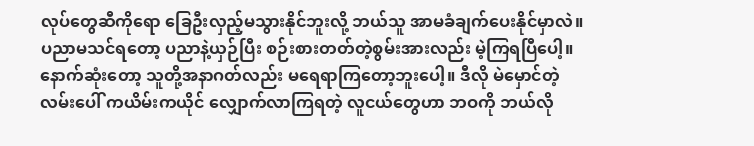လုပ်တွေဆီကိုရော ခြေဦးလှည့်မသွားနိုင်ဘူးလို့ ဘယ်သူ အာမခံချက်ပေးနိုင်မှာလဲ။ ပညာမသင်ရတော့ ပညာနဲ့ယှဉ်ပြီး စဉ်းစားတတ်တဲ့စွမ်းအားလည်း မဲ့ကြရပြီပေါ့။ နောက်ဆုံးတော့ သူတို့အနာဂတ်လည်း မရေရာကြတော့ဘူးပေါ့။ ဒီလို မဲမှောင်တဲ့ လမ်းပေါ် ကယိမ်းကယိုင် လျှောက်လာကြရတဲ့ လူငယ်တွေဟာ ဘဝကို ဘယ်လို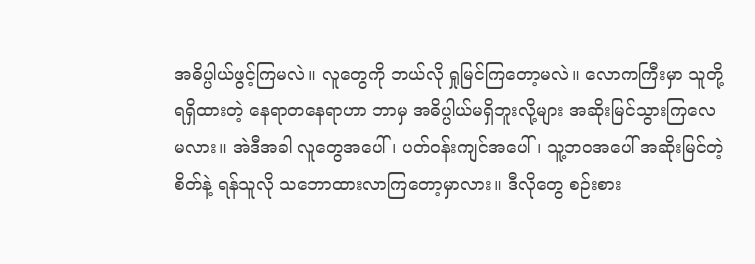အဓိပ္ပါယ်ဖွင့်ကြမလဲ။ လူတွေကို ဘယ်လို ရှုမြင်ကြတော့မလဲ။ လောကကြီးမှာ သူတို့ရရှိထားတဲ့ နေရာတနေရာဟာ ဘာမှ အဓိပ္ပါယ်မရှိဘူးလို့များ အဆိုးမြင်သွားကြလေမလား။ အဲဒီအခါ လူတွေအပေါ်၊ ပတ်ဝန်းကျင်အပေါ်၊ သူ့ဘဝအပေါ် အဆိုးမြင်တဲ့စိတ်နဲ့ ရန်သူလို သဘောထားလာကြတော့မှာလား။ ဒီလိုတွေ စဉ်းစား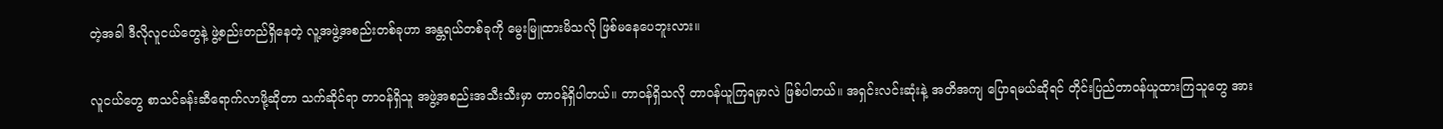တဲ့အခါ ဒီလိုလူငယ်တွေနဲ့ ဖွဲ့စည်းတည်ရှိနေတဲ့ လူ့အဖွဲ့အစည်းတစ်ခုဟာ အန္တရယ်တစ်ခုကို မွေးမြူထားမိသလို ဖြစ်မနေပေဘူးလား။

လူငယ်တွေ စာသင်ခန်းဆီရောက်လာဖို့ဆိုတာ သက်ဆိုင်ရာ တာဝန်ရှိသူ အဖွဲ့အစည်းအသီးသီးမှာ တာဝန်ရှိပါတယ်။ တာဝန်ရှိသလို တာဝန်ယူကြရမှာလဲ ဖြစ်ပါတယ်။ အရှင်းလင်းဆုံးနဲ့ အတိအကျ ပြောရမယ်ဆိုရင် တိုင်းပြည်တာဝန်ယူထားကြသူတွေ အား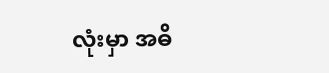လုံးမှာ အဓိ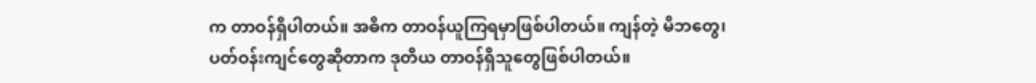က တာဝန်ရှိပါတယ်။ အဓိက တာဝန်ယူကြရမှာဖြစ်ပါတယ်။ ကျန်တဲ့ မိဘတွေ၊ ပတ်ဝန်းကျင်တွေဆိုတာက ဒုတိယ တာဝန်ရှိသူတွေဖြစ်ပါတယ်။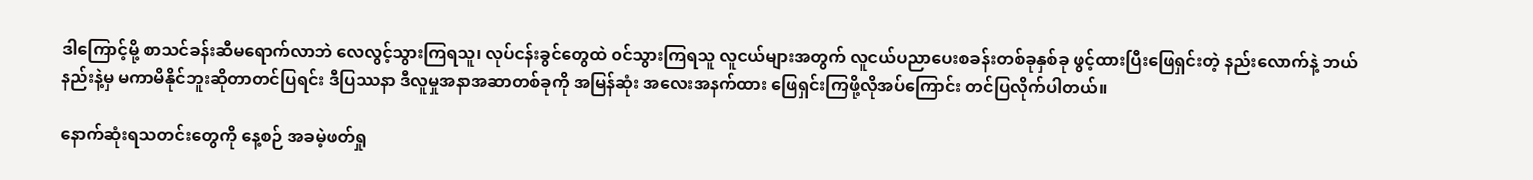ဒါကြောင့်မို့ စာသင်ခန်းဆီမရောက်လာဘဲ လေလွင့်သွားကြရသူ၊ လုပ်ငန်းခွင်တွေထဲ ၀င်သွားကြရသူ လူငယ်များအတွက် လူငယ်ပညာပေးစခန်းတစ်ခုနှစ်ခု ဖွင့်ထားပြီးဖြေရှင်းတဲ့ နည်းလောက်နဲ့ ဘယ်နည်းနဲ့မှ မကာမိနိုင်ဘူးဆိုတာတင်ပြရင်း ဒီပြဿနာ ဒီလူမှုအနာအဆာတစ်ခုကို အမြန်ဆုံး အလေးအနက်ထား ဖြေရှင်းကြဖို့လိုအပ်ကြောင်း တင်ပြလိုက်ပါတယ်။

နောက်ဆုံးရသတင်းတွေကို နေ့စဉ် အခမဲ့ဖတ်ရှု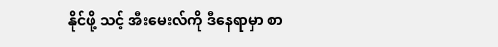နိုင်ဖို့ သင့် အီးမေးလ်ကို ဒီနေရာမှာ စာ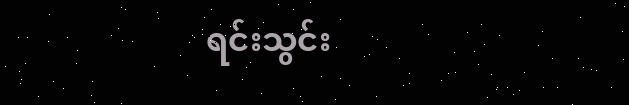ရင်းသွင်း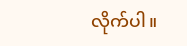လိုက်ပါ။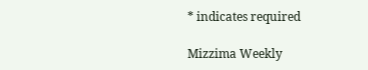* indicates required

Mizzima Weekly